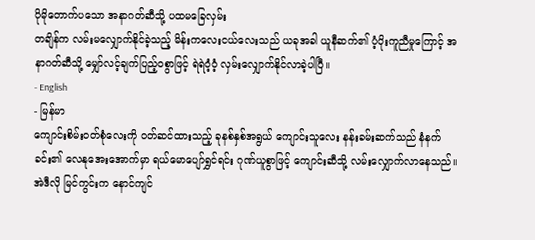ပိုမိုတောက်ပသော အနာဂတ်ဆီသို့ ပထမခြေလှမ်း
တချိန်က လမ်းမလျှောက်နိုင်ခဲ့သည့် မိန်းကလေးငယ်လေးသည် ယခုအခါ ယူနီဆက်၏ ပံ့ပိုးကူညီမှုကြောင့် အနာဂတ်ဆီသို့ မျှော်လင့်ချက်ပြည့်ဝစွာဖြင့် ရဲရဲဝံ့ဝံ့ လှမ်းလျှောက်နိုင်လာခဲ့ပါပြီ။
- English
- မြန်မာ
ကျောင်းစိမ်းဝတ်စုံလေးကို ဝတ်ဆင်ထားသည့် ခုနစ်နှစ်အရွယ် ကျောင်းသူလေး နန်းခမ်းဆက်သည် နံနက်ခင်း၏ လေနုအေးအောက်မှာ ရယ်မောပျော်ရွှင်ရင်း ဂုဏ်ယူစွာဖြင့် ကျောင်းဆီသို့ လမ်းလျှောက်လာနေသည်။ အဲဒီလို မြင်ကွင်းက နောင်ကျင်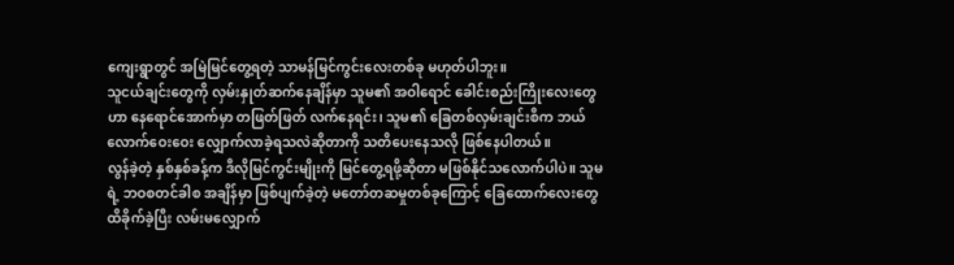ကျေးရွာတွင် အမြဲမြင်တွေ့ရတဲ့ သာမန်မြင်ကွင်းလေးတစ်ခု မဟုတ်ပါဘူး။
သူငယ်ချင်းတွေကို လှမ်းနှုတ်ဆက်နေချိန်မှာ သူမ၏ အဝါရောင် ခေါင်းစည်းကြိုးလေးတွေဟာ နေရောင်အောက်မှာ တဖြတ်ဖြတ် လက်နေရင်း၊ သူမ၏ ခြေတစ်လှမ်းချင်းစီက ဘယ်လောက်ဝေးဝေး လျှောက်လာခဲ့ရသလဲဆိုတာကို သတိပေးနေသလို ဖြစ်နေပါတယ်။
လွန်ခဲ့တဲ့ နှစ်နှစ်ခန့်က ဒီလိုမြင်ကွင်းမျိုးကို မြင်တွေ့ရဖို့ဆိုတာ မဖြစ်နိုင်သလောက်ပါပဲ။ သူမရဲ့ ဘဝစတင်ခါစ အချိန်မှာ ဖြစ်ပျက်ခဲ့တဲ့ မတော်တဆမှုတစ်ခုကြောင့် ခြေထောက်လေးတွေ ထိခိုက်ခဲ့ပြီး လမ်းမလျှောက်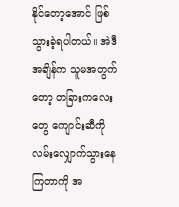နိုင်တော့အောင် ဖြစ်သွားခဲ့ရပါတယ်။ အဲဒီအချိန်က သူမအတွက်တော့ တခြားကလေးတွေ ကျောင်းဆီကို လမ်းလျှောက်သွားနေကြတာကို အ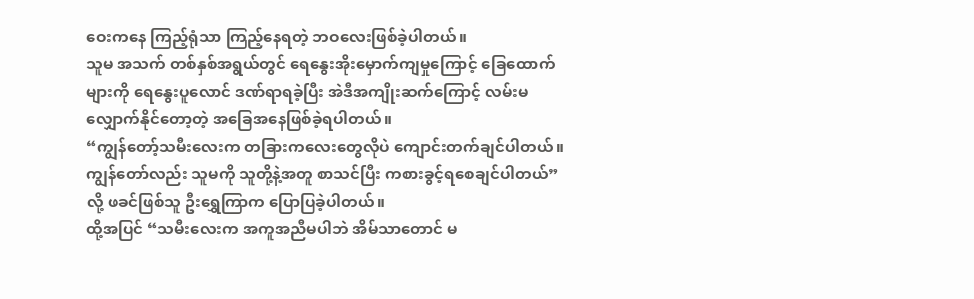ဝေးကနေ ကြည့်ရုံသာ ကြည့်နေရတဲ့ ဘဝလေးဖြစ်ခဲ့ပါတယ်။
သူမ အသက် တစ်နှစ်အရွယ်တွင် ရေနွေးအိုးမှောက်ကျမှုကြောင့် ခြေထောက်များကို ရေနွေးပူလောင် ဒဏ်ရာရခဲ့ပြီး အဲဒီအကျိုးဆက်ကြောင့် လမ်းမလျှောက်နိုင်တော့တဲ့ အခြေအနေဖြစ်ခဲ့ရပါတယ်။
“ကျွန်တော့်သမီးလေးက တခြားကလေးတွေလိုပဲ ကျောင်းတက်ချင်ပါတယ်။ ကျွန်တော်လည်း သူမကို သူတို့နဲ့အတူ စာသင်ပြီး ကစားခွင့်ရစေချင်ပါတယ်” လို့ ဖခင်ဖြစ်သူ ဦးရွှေကြာက ပြောပြခဲ့ပါတယ်။
ထို့အပြင် “သမီးလေးက အကူအညီမပါဘဲ အိမ်သာတောင် မ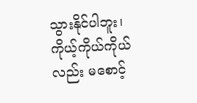သွားနိုင်ပါဘူး၊ ကိုယ့်ကိုယ်ကိုယ်လည်း မစောင့်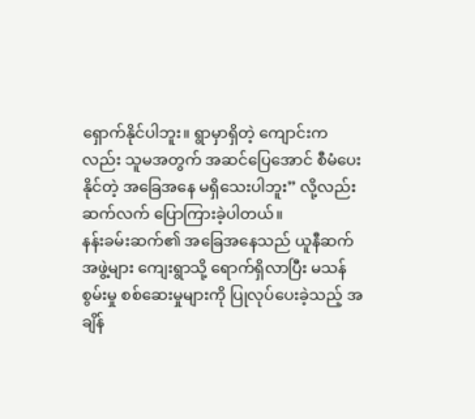ရှောက်နိုင်ပါဘူး။ ရွာမှာရှိတဲ့ ကျောင်းကလည်း သူမအတွက် အဆင်ပြေအောင် စီမံပေးနိုင်တဲ့ အခြေအနေ မရှိသေးပါဘူး” လို့လည်း ဆက်လက် ပြောကြားခဲ့ပါတယ်။
နန်းခမ်းဆက်၏ အခြေအနေသည် ယူနီဆက်အဖွဲ့များ ကျေးရွာသို့ ရောက်ရှိလာပြီး မသန်စွမ်းမှု စစ်ဆေးမှုများကို ပြုလုပ်ပေးခဲ့သည့် အချိန်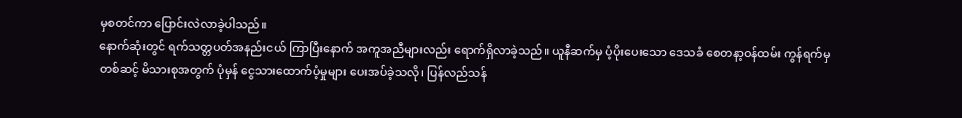မှစတင်ကာ ပြောင်းလဲလာခဲ့ပါသည်။
နောက်ဆုံးတွင် ရက်သတ္တပတ်အနည်းငယ် ကြာပြီးနောက် အကူအညီများလည်း ရောက်ရှိလာခဲ့သည်။ ယူနီဆက်မှ ပံ့ပိုးပေးသော ဒေသခံ စေတနာ့ဝန်ထမ်း ကွန်ရက်မှတစ်ဆင့် မိသားစုအတွက် ပုံမှန် ငွေသားထောက်ပံ့မှုများ ပေးအပ်ခဲ့သလို၊ ပြန်လည်သန်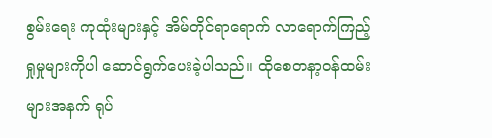စွမ်းရေး ကုထုံးများနှင့် အိမ်တိုင်ရာရောက် လာရောက်ကြည့်ရှုမှုများကိုပါ ဆောင်ရွက်ပေးခဲ့ပါသည်။ ထိုစေတနာ့ဝန်ထမ်းများအနက် ရုပ်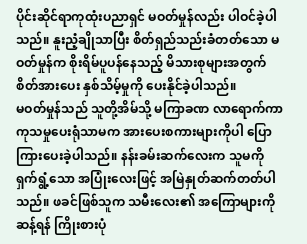ပိုင်းဆိုင်ရာကုထုံးပညာရှင် မဝတ်မှုန်လည်း ပါဝင်ခဲ့ပါသည်။ နူးညံ့ချိုသာပြီး စိတ်ရှည်သည်းခံတတ်သော မဝတ်မှုန်က စိုးရိမ်ပူပန်နေသည့် မိသားစုများအတွက် စိတ်အားပေး နှစ်သိမ့်မှုကို ပေးနိုင်ခဲ့ပါသည်။
မဝတ်မှုန်သည် သူတို့အိမ်သို့ မကြာခဏ လာရောက်ကာ ကုသမှုပေးရုံသာမက အားပေးစကားများကိုပါ ပြောကြားပေးခဲ့ပါသည်။ နန်းခမ်းဆက်လေးက သူမကို ရှက်ရွံ့သော အပြုံးလေးဖြင့် အမြဲနှုတ်ဆက်တတ်ပါသည်။ ဖခင်ဖြစ်သူက သမီးလေး၏ အကြောများကို ဆန့်ရန် ကြိုးစားပုံ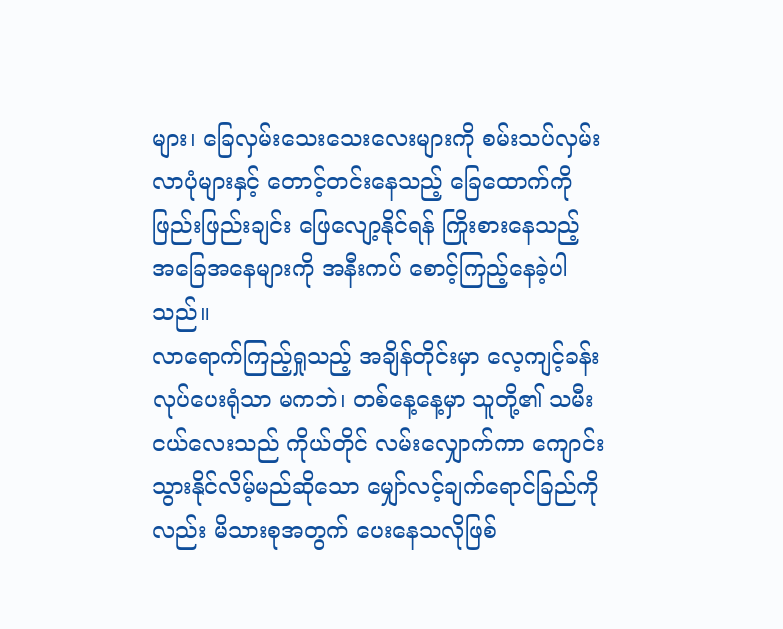များ၊ ခြေလှမ်းသေးသေးလေးများကို စမ်းသပ်လှမ်းလာပုံများနှင့် တောင့်တင်းနေသည့် ခြေထောက်ကို ဖြည်းဖြည်းချင်း ဖြေလျော့နိုင်ရန် ကြိုးစားနေသည့် အခြေအနေများကို အနီးကပ် စောင့်ကြည့်နေခဲ့ပါသည်။
လာရောက်ကြည့်ရှုသည့် အချိန်တိုင်းမှာ လေ့ကျင့်ခန်းလုပ်ပေးရုံသာ မကဘဲ၊ တစ်နေ့နေ့မှာ သူတို့၏ သမီးငယ်လေးသည် ကိုယ်တိုင် လမ်းလျှောက်ကာ ကျောင်းသွားနိုင်လိမ့်မည်ဆိုသော မျှော်လင့်ချက်ရောင်ခြည်ကိုလည်း မိသားစုအတွက် ပေးနေသလိုဖြစ်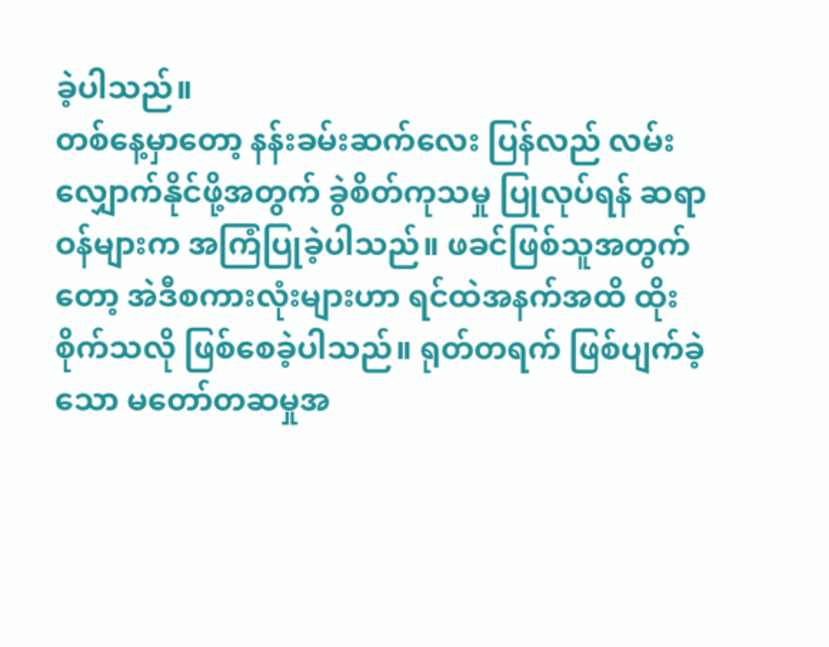ခဲ့ပါသည်။
တစ်နေ့မှာတော့ နန်းခမ်းဆက်လေး ပြန်လည် လမ်းလျှောက်နိုင်ဖို့အတွက် ခွဲစိတ်ကုသမှု ပြုလုပ်ရန် ဆရာဝန်များက အကြံပြုခဲ့ပါသည်။ ဖခင်ဖြစ်သူအတွက်တော့ အဲဒီစကားလုံးများဟာ ရင်ထဲအနက်အထိ ထိုးစိုက်သလို ဖြစ်စေခဲ့ပါသည်။ ရုတ်တရက် ဖြစ်ပျက်ခဲ့သော မတော်တဆမှုအ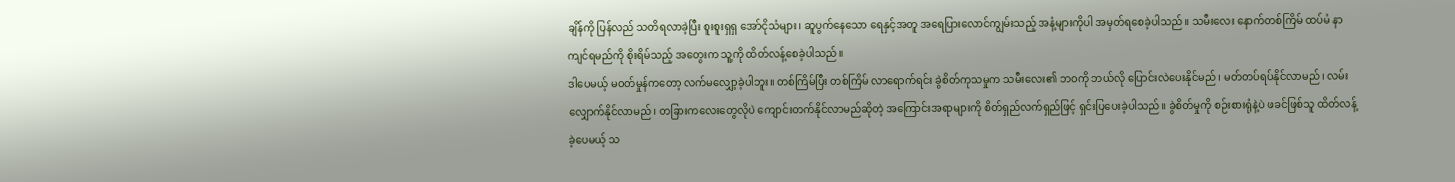ချိန်ကို ပြန်လည် သတိရလာခဲ့ပြီး စူးစူးရှရှ အော်ငိုသံများ၊ ဆူပွက်နေသော ရေနှင့်အတူ အရေပြားလောင်ကျွမ်းသည့် အနံ့များကိုပါ အမှတ်ရစေခဲ့ပါသည်။ သမီးလေး နောက်တစ်ကြိမ် ထပ်မံ နာကျင်ရမည်ကို စိုးရိမ်သည့် အတွေးက သူ့ကို ထိတ်လန့်စေခဲ့ပါသည်။
ဒါပေမယ့် မဝတ်မှုန်ကတော့ လက်မလျှော့ခဲ့ပါဘူး။ တစ်ကြိမ်ပြီး တစ်ကြိမ် လာရောက်ရင်း ခွဲစိတ်ကုသမှုက သမီးလေး၏ ဘဝကို ဘယ်လို ပြောင်းလဲပေးနိုင်မည်၊ မတ်တပ်ရပ်နိုင်လာမည်၊ လမ်းလျှောက်နိုင်လာမည်၊ တခြားကလေးတွေလိုပဲ ကျောင်းတက်နိုင်လာမည်ဆိုတဲ့ အကြောင်းအရာများကို စိတ်ရှည်လက်ရှည်ဖြင့် ရှင်းပြပေးခဲ့ပါသည်။ ခွဲစိတ်မှုကို စဉ်းစားရုံနဲ့ပဲ ဖခင်ဖြစ်သူ ထိတ်လန့်ခဲ့ပေမယ့် သ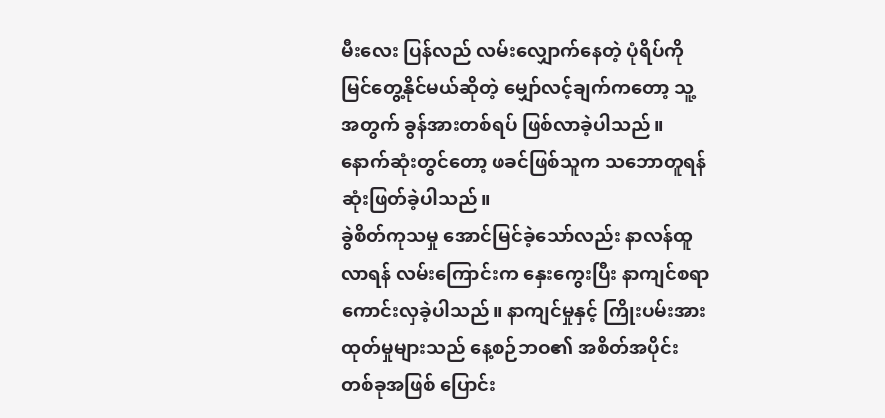မီးလေး ပြန်လည် လမ်းလျှောက်နေတဲ့ ပုံရိပ်ကို မြင်တွေ့နိုင်မယ်ဆိုတဲ့ မျှော်လင့်ချက်ကတော့ သူ့အတွက် ခွန်အားတစ်ရပ် ဖြစ်လာခဲ့ပါသည်။
နောက်ဆုံးတွင်တော့ ဖခင်ဖြစ်သူက သဘောတူရန် ဆုံးဖြတ်ခဲ့ပါသည်။
ခွဲစိတ်ကုသမှု အောင်မြင်ခဲ့သော်လည်း နာလန်ထူလာရန် လမ်းကြောင်းက နှေးကွေးပြီး နာကျင်စရာကောင်းလှခဲ့ပါသည်။ နာကျင်မှုနှင့် ကြိုးပမ်းအားထုတ်မှုများသည် နေ့စဉ်ဘဝ၏ အစိတ်အပိုင်းတစ်ခုအဖြစ် ပြောင်း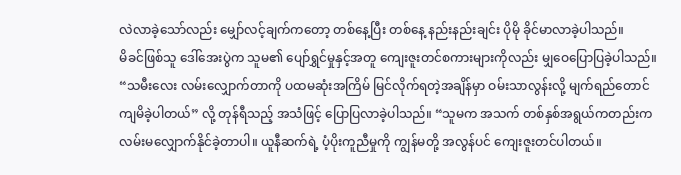လဲလာခဲ့သော်လည်း မျှော်လင့်ချက်ကတော့ တစ်နေ့ပြီး တစ်နေ့ နည်းနည်းချင်း ပိုမို ခိုင်မာလာခဲ့ပါသည်။
မိခင်ဖြစ်သူ ဒေါ်အေးပွဲက သူမ၏ ပျော်ရွှင်မှုနှင့်အတူ ကျေးဇူးတင်စကားများကိုလည်း မျှဝေပြောပြခဲ့ပါသည်။
“သမီးလေး လမ်းလျှောက်တာကို ပထမဆုံးအကြိမ် မြင်လိုက်ရတဲ့အချိန်မှာ ဝမ်းသာလွန်းလို့ မျက်ရည်တောင် ကျမိခဲ့ပါတယ်” လို့ တုန်ရီသည့် အသံဖြင့် ပြောပြလာခဲ့ပါသည်။ “သူမက အသက် တစ်နှစ်အရွယ်ကတည်းက လမ်းမလျှောက်နိုင်ခဲ့တာပါ။ ယူနီဆက်ရဲ့ ပံ့ပိုးကူညီမှုကို ကျွန်မတို့ အလွန်ပင် ကျေးဇူးတင်ပါတယ်။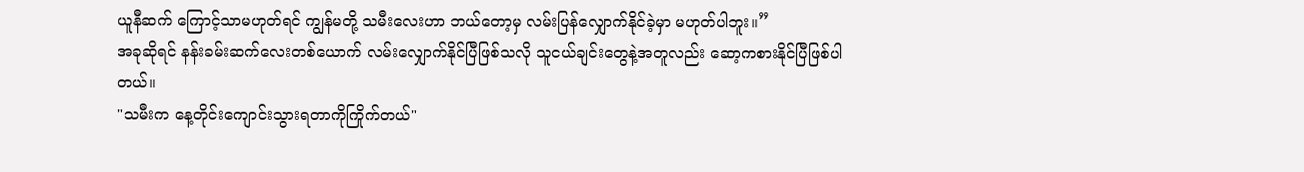ယူနီဆက် ကြောင့်သာမဟုတ်ရင် ကျွန်မတို့ သမီးလေးဟာ ဘယ်တော့မှ လမ်းပြန်လျှောက်နိုင်ခဲ့မှာ မဟုတ်ပါဘူး။”
အခုဆိုရင် နန်းခမ်းဆက်လေးတစ်ယောက် လမ်းလျှောက်နိုင်ပြီဖြစ်သလို သူငယ်ချင်းတွေနဲ့အတူလည်း ဆော့ကစားနိုင်ပြီဖြစ်ပါတယ်။
"သမီးက နေ့တိုင်းကျောင်းသွားရတာကိုကြိုက်တယ်"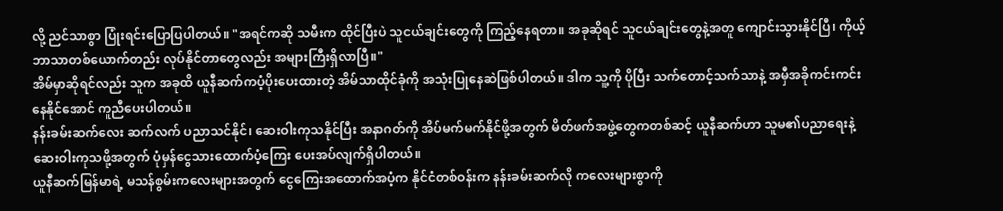လို့ ညင်သာစွာ ပြုံးရင်းပြောပြပါတယ်။ "အရင်ကဆို သမီးက ထိုင်ပြီးပဲ သူငယ်ချင်းတွေကို ကြည့်နေရတာ။ အခုဆိုရင် သူငယ်ချင်းတွေနဲ့အတူ ကျောင်းသွားနိုင်ပြီ၊ ကိုယ့်ဘာသာတစ်ယောက်တည်း လုပ်နိုင်တာတွေလည်း အများကြီးရှိလာပြီ။"
အိမ်မှာဆိုရင်လည်း သူက အခုထိ ယူနီဆက်ကပံ့ပိုးပေးထားတဲ့ အိမ်သာထိုင်ခုံကို အသုံးပြုနေဆဲဖြစ်ပါတယ်။ ဒါက သူ့ကို ပိုပြီး သက်တောင့်သက်သာနဲ့ အမှီအခိုကင်းကင်းနေနိုင်အောင် ကူညီပေးပါတယ်။
နန်းခမ်းဆက်လေး ဆက်လက် ပညာသင်နိုင်၊ ဆေးဝါးကုသနိုင်ပြီး အနာဂတ်ကို အိပ်မက်မက်နိုင်ဖို့အတွက် မိတ်ဖက်အဖွဲ့တွေကတစ်ဆင့် ယူနီဆက်ဟာ သူမ၏ပညာရေးနဲ့ ဆေးဝါးကုသဖို့အတွက် ပုံမှန်ငွေသားထောက်ပံ့ကြေး ပေးအပ်လျက်ရှိပါတယ်။
ယူနီဆက်မြန်မာရဲ့ မသန်စွမ်းကလေးများအတွက် ငွေကြေးအထောက်အပံ့က နိုင်ငံတစ်ဝန်းက နန်းခမ်းဆက်လို ကလေးများစွာကို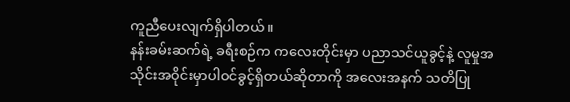ကူညီပေးလျက်ရှိပါတယ်။
နန်းခမ်းဆက်ရဲ့ ခရီးစဉ်က ကလေးတိုင်းမှာ ပညာသင်ယူခွင့်နဲ့ လူမှုအသိုင်းအဝိုင်းမှာပါဝင်ခွင့်ရှိတယ်ဆိုတာကို အလေးအနက် သတိပြု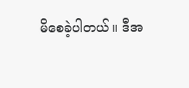မိစေခဲ့ပါတယ်။ ဒီအ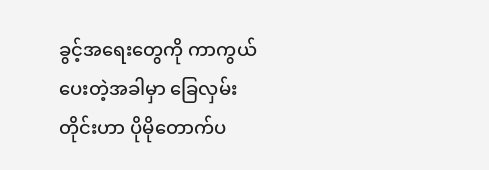ခွင့်အရေးတွေကို ကာကွယ်ပေးတဲ့အခါမှာ ခြေလှမ်းတိုင်းဟာ ပိုမိုတောက်ပ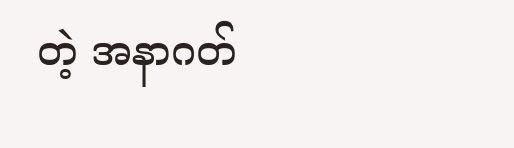တဲ့ အနာဂတ်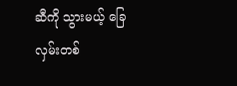ဆီကို သွားမယ့် ခြေလှမ်းတစ်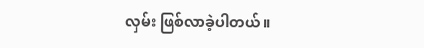လှမ်း ဖြစ်လာခဲ့ပါတယ်။